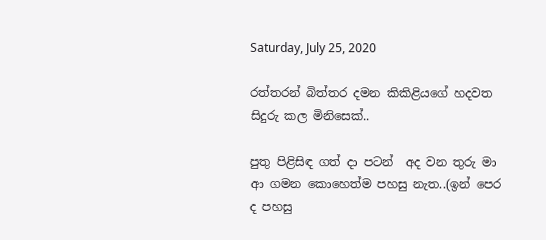Saturday, July 25, 2020

රත්තරන් බිත්තර දමන කිකිළියගේ හදවත සිදුරු කල මිනිසෙක්..

පුතු පිළිසිඳ ගත් දා පටන්  අද වන තුරු මා ආ ගමන කොහෙත්ම පහසු නැත..(ඉන් පෙර ද පහසු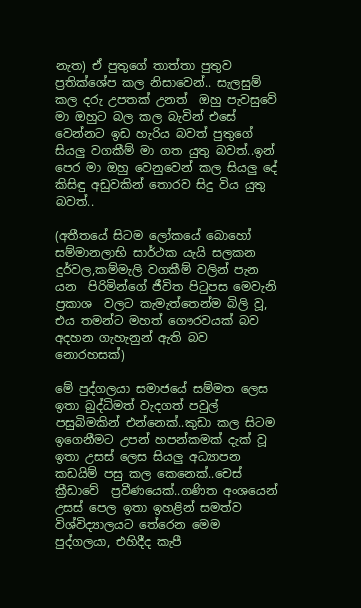නැත) ඒ පුතුගේ තාත්තා පුතුව ප්‍රතික්ශේප කල නිසාවෙන්.. සැලසුම් කල දරු උපතක් උනත්  ඔහු පැවසුවේ මා ඔහුට බල කල බැවින් එසේ වෙන්නට ඉඩ හැරිය බවත් පුතුගේ සියලු වගකීම් මා ගත යුතු බවත්..ඉන් පෙර මා ඔහු වෙනුවෙන් කල සියලු දේ කිසිඳු අඩුවකින් තොරව සිදු විය යුතු බවත්..

(අතීතයේ සිටම ලෝකයේ බොහෝ සම්මානලාභි සාර්ථක යැයි සලකන දුර්වල,කම්මැලි වගකීම් වලින් පැන යන  පිරිමින්ගේ ජීවිත පිටුපස මෙවැනි ප්‍රකාශ  වලට කැමැත්තෙන්ම බිලි වූ, එය තමන්ට මහත් ගෞරවයක් බව අදහන ගැහැනුන් ඇති බව නොරහසක්)

මේ පුද්ගලයා සමාජයේ සම්මත ලෙස ඉතා බුද්ධිමත් වැදගත් පවුල් පසුබිමකින් එන්නෙක්..කුඩා කල සිටම ඉගෙනීමට උපන් හපන්කමක් දැක් වූ ඉතා උසස් ලෙස සියලු අධ්‍යාපන කඩයිම් පසු කල කෙනෙක්..චෙස් ක්‍රීඩාවේ  ප්‍රවීණයෙක්..ගණිත අංශයෙන් උසස් පෙල ඉතා ඉහළින් සමත්ව විශ්විද්‍යාලයට තේරෙන මෙම පුද්ගලයා, එහිදීද කැපී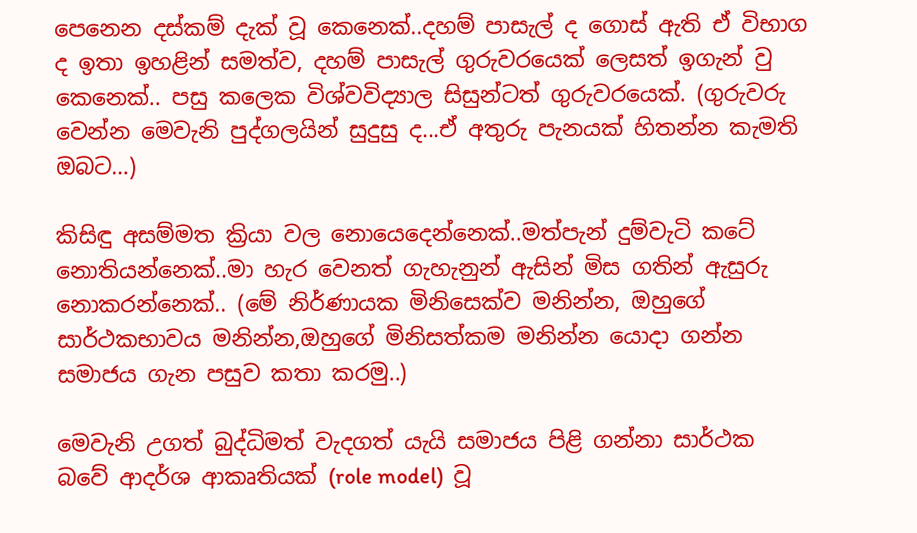පෙනෙන දස්කම් දැක් වූ කෙනෙක්..දහම් පාසැල් ද ගොස් ඇති ඒ විභාග ද ඉතා ඉහළින් සමත්ව, දහම් පාසැල් ගුරුවරයෙක් ලෙසත් ඉගැන් වු කෙනෙක්.. පසු කලෙක විශ්වවිද්‍යාල සිසුන්ටත් ගුරුවරයෙක්. (ගුරුවරු වෙන්න මෙවැනි පුද්ගලයින් සුදුසු ද...ඒ අතුරු පැනයක් හිතන්න කැමති ඔබට…)

කිසිඳු අසම්මත ක්‍රියා වල නොයෙදෙන්නෙක්..මත්පැන් දුම්වැටි කටේ නොතියන්නෙක්..මා හැර වෙනත් ගැහැනුන් ඇසින් මිස ගතින් ඇසුරු නොකරන්නෙක්.. (මේ නිර්ණායක මිනිසෙක්ව මනින්න, ඔහුගේ සාර්ථකභාවය මනින්න,ඔහුගේ මිනිසත්කම මනින්න යොදා ගන්න සමාජය ගැන පසුව කතා කරමු..)

මෙවැනි උගත් බුද්ධිමත් වැදගත් යැයි සමාජය පිළි ගන්නා සාර්ථක බවේ ආදර්ශ ආකෘතියක් (role model)  වූ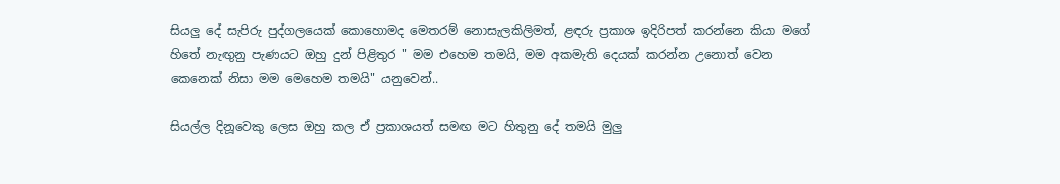සියලු දේ සැපිරු පුද්ගලයෙක් කොහොමද මෙතරම් නොසැලකිලිමත්, ළඳරු ප්‍රකාශ ඉදිරිපත් කරන්නෙ කියා මගේ හිතේ නැඟුනු පැණයට ඔහු දුන් පිළිතුර " මම එහෙම තමයි, මම අකමැති දෙයක් කරන්න උනොත් වෙන කෙනෙක් නිසා මම මෙහෙම තමයි" යනුවෙන්..

සියල්ල දිනූවෙකු ලෙස ඔහු කල ඒ ප්‍රකාශයත් සමඟ මට හිතුනු දේ තමයි මුලු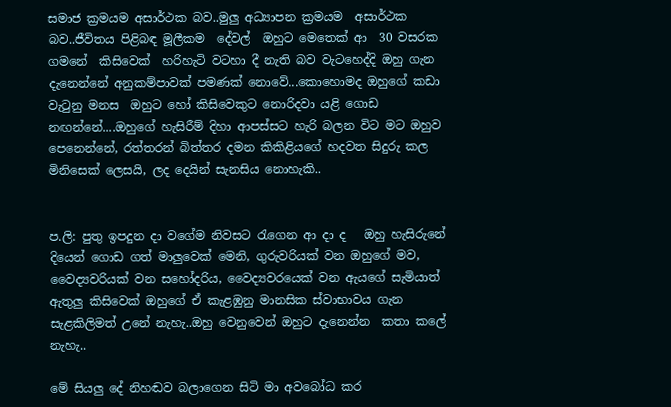සමාජ ක්‍රමයම අසාර්ථක බව..මුලු අධ්‍යාපන ක්‍රමයම  අසාර්ථක බව..ජීවිතය පිළිබඳ මූලීකම  දේවල්  ඔහුට මෙතෙක් ආ  30 වසරක ගමනේ  කිසිවෙක්  හරිහැටි වටහා දී නැති බව වැටහෙද්දි ඔහු ගැන දැනෙන්නේ අනුකම්පාවක් පමණක් නොවේ...කොහොමද ඔහුගේ කඩා වැටුනු මනස  ඔහුට හෝ කිසිවෙකුට නොරිදවා යළි ගොඩ නඟන්නේ....ඔහුගේ හැසිරීම් දිහා ආපස්සට හැරි බලන විට මට ඔහුව පෙනෙන්නේ, රත්තරන් බිත්තර දමන කිකිළියගේ හදවත සිදුරු කල මිනිසෙක් ලෙසයි, ලද දෙයින් සැනසිය නොහැකි..


ප.ලි: පුතු ඉපදුන දා වගේම නිවසට රැගෙන ආ දා ද   ඔහු හැසිරුනේ දියෙන් ගොඩ ගත් මාලුවෙක් මෙනි, ගුරුවරියක් වන ඔහුගේ මව, වෛද්‍යවරියක් වන සහෝදරිය, වෛද්‍යවරයෙක් වන ඇයගේ සැමියාත් ඇතුලු කිසිවෙක් ඔහුගේ ඒ කැළඹුනු මානසික ස්වාභාවය ගැන සැළකිලිමත් උනේ නැහැ..ඔහු වෙනුවෙන් ඔහුට දැනෙන්න  කතා කලේ නැහැ..

මේ සියලු දේ නිහඬව බලාගෙන සිටි මා අවබෝධ කර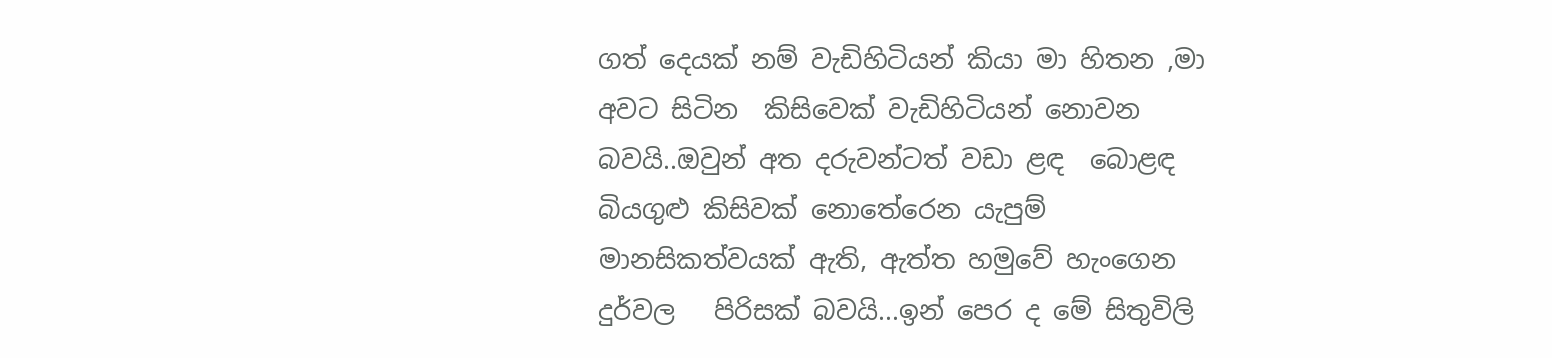ගත් දෙයක් නම් වැඩිහිටියන් කියා මා හිතන ,මා අවට සිටින  කිසිවෙක් වැඩිහිටියන් නොවන බවයි..ඔවුන් අත දරුවන්ටත් වඩා ළඳ  බොළඳ බියගුළු කිසිවක් නොතේරෙන යැපුම් මානසිකත්වයක් ඇති, ඇත්ත හමුවේ හැංගෙන දුර්වල   පිරිසක් බවයි...ඉන් පෙර ද මේ සිතුවිලි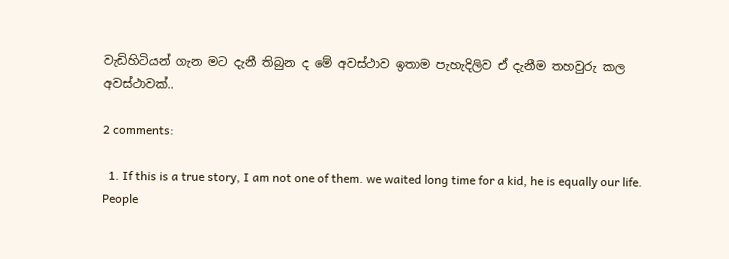වැඩිහිටියන් ගැන මට දැනී තිබුන ද මේ අවස්ථාව ඉතාම පැහැදිලිව ඒ දැනීම තහවුරු කල අවස්ථාවක්..

2 comments:

  1. If this is a true story, I am not one of them. we waited long time for a kid, he is equally our life. People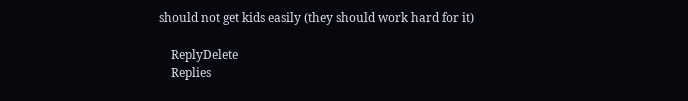should not get kids easily (they should work hard for it)

    ReplyDelete
    Replies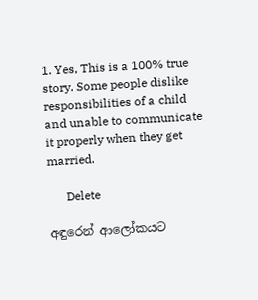1. Yes, This is a 100% true story. Some people dislike responsibilities of a child and unable to communicate it properly when they get married.

      Delete

අඳුරෙන් ආලෝකයට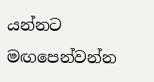යන්නට මඟපෙන්වන්න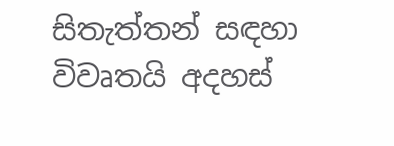සිතැත්තන් සඳහා විවෘතයි අදහස්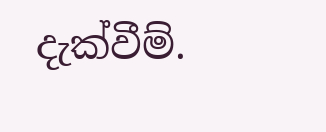දැක්වීම්.